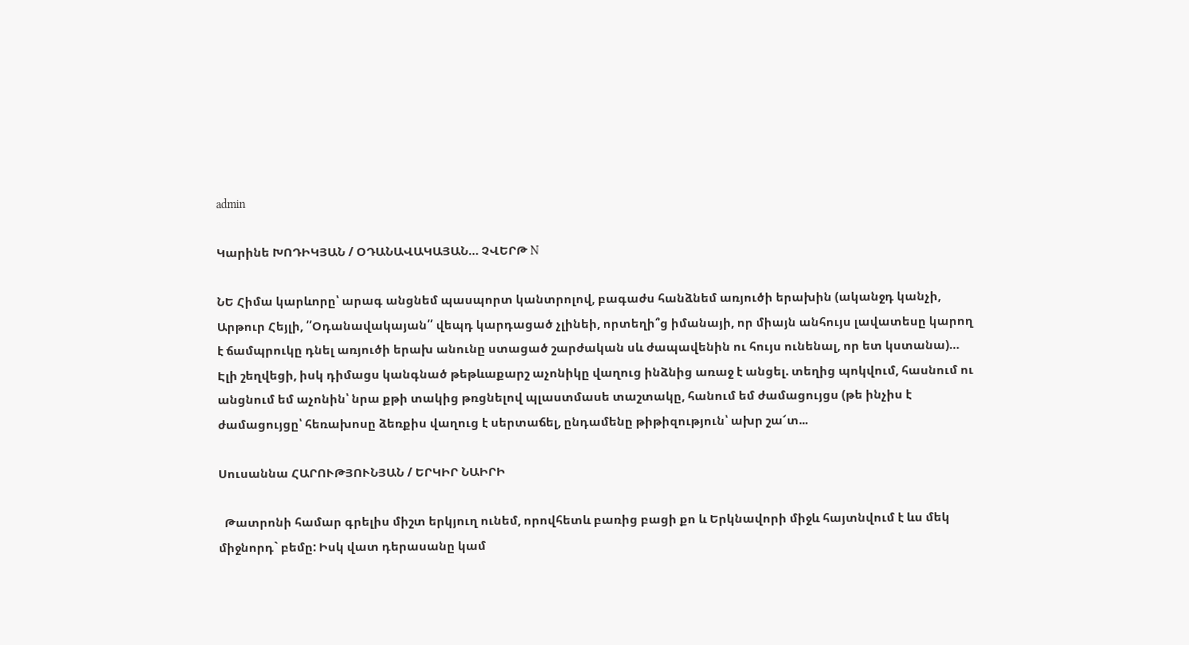admin

Կարինե ԽՈԴԻԿՅԱՆ / ՕԴԱՆԱՎԱԿԱՅԱՆ… ՉՎԵՐԹ N

ՆԵ Հիմա կարևորը՝ արագ անցնեմ պասպորտ կանտրոլով, բագաժս հանձնեմ առյուծի երախին (ականջդ կանչի, Արթուր Հեյլի, ՛՛Օդանավակայան՛՛ վեպդ կարդացած չլինեի, որտեղի՞ց իմանայի, որ միայն անհույս լավատեսը կարող է ճամպրուկը դնել առյուծի երախ անունը ստացած շարժական սև ժապավենին ու հույս ունենալ, որ ետ կստանա)… Էլի շեղվեցի, իսկ դիմացս կանգնած թեթևաքարշ աչոնիկը վաղուց ինձնից առաջ է անցել. տեղից պոկվում, հասնում ու անցնում եմ աչոնին՝ նրա քթի տակից թռցնելով պլաստմասե տաշտակը, հանում եմ ժամացույցս (թե ինչիս է ժամացույցը՝ հեռախոսը ձեռքիս վաղուց է սերտաճել, ընդամենը թիթիզություն՝ ախր շա՜տ...

Սուսաննա ՀԱՐՈՒԹՅՈՒՆՅԱՆ / ԵՐԿԻՐ ՆԱԻՐԻ

  Թատրոնի համար գրելիս միշտ երկյուղ ունեմ, որովհետև բառից բացի քո և Երկնավորի միջև հայտնվում է ևս մեկ միջնորդ` բեմը: Իսկ վատ դերասանը կամ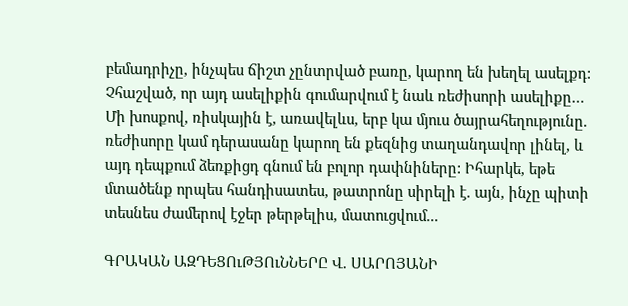բեմադրիչը, ինչպես ճիշտ չընտրված բառը, կարող են խեղել ասելքդ: Չհաշված, որ այդ ասելիքին գումարվում է նաև ռեժիսորի ասելիքը… Մի խոսքով, ռիսկային է, առավելևս, երբ կա մյուս ծայրահեղությունը. ռեժիսորը կամ դերասանը կարող են քեզնից տաղանդավոր լինել, և այդ դեպքում ձեռքիցդ գնում են բոլոր դափնիները: Իհարկե, եթե մտածենք որպես հանդիսատես, թատրոնը սիրելի է. այն, ինչը պիտի տեսնես ժամերով էջեր թերթելիս, մատուցվում...

ԳՐԱԿԱՆ ԱԶԴԵՑՈւԹՅՈւՆՆԵՐԸ Վ. ՍԱՐՈՅԱՆԻ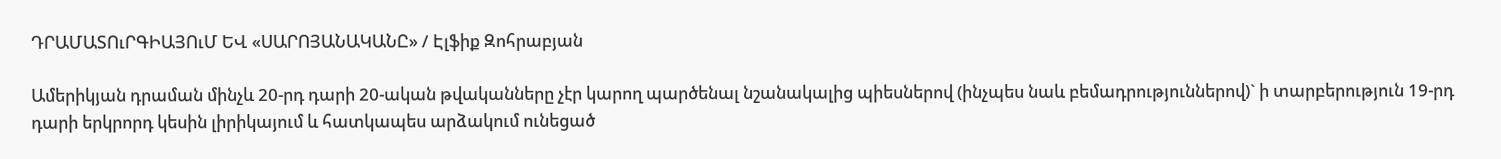ԴՐԱՄԱՏՈւՐԳԻԱՅՈւՄ ԵՎ «ՍԱՐՈՅԱՆԱԿԱՆԸ» / Էլֆիք Զոհրաբյան

Ամերիկյան դրաման մինչև 20-րդ դարի 20-ական թվականները չէր կարող պարծենալ նշանակալից պիեսներով (ինչպես նաև բեմադրություններով)` ի տարբերություն 19-րդ դարի երկրորդ կեսին լիրիկայում և հատկապես արձակում ունեցած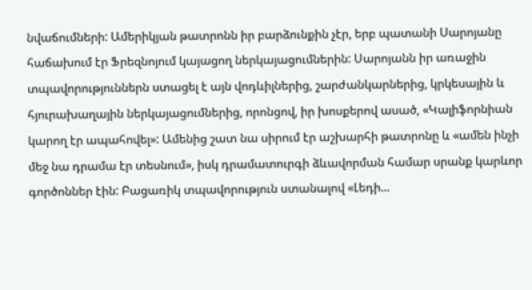նվաճումների: Ամերիկյան թատրոնն իր բարձունքին չէր, երբ պատանի Սարոյանը հաճախում էր Ֆրեզնոյում կայացող ներկայացումներին: Սարոյանն իր առաջին տպավորություններն ստացել է այն վոդևիլներից, շարժանկարներից, կրկեսային և հյուրախաղային ներկայացումներից, որոնցով, իր խոսքերով ասած, «Կալիֆորնիան կարող էր ապահովել»: Ամենից շատ նա սիրում էր աշխարհի թատրոնը և «ամեն ինչի մեջ նա դրամա էր տեսնում», իսկ դրամատուրգի ձևավորման համար սրանք կարևոր գործոններ էին: Բացառիկ տպավորություն ստանալով «Լեդի...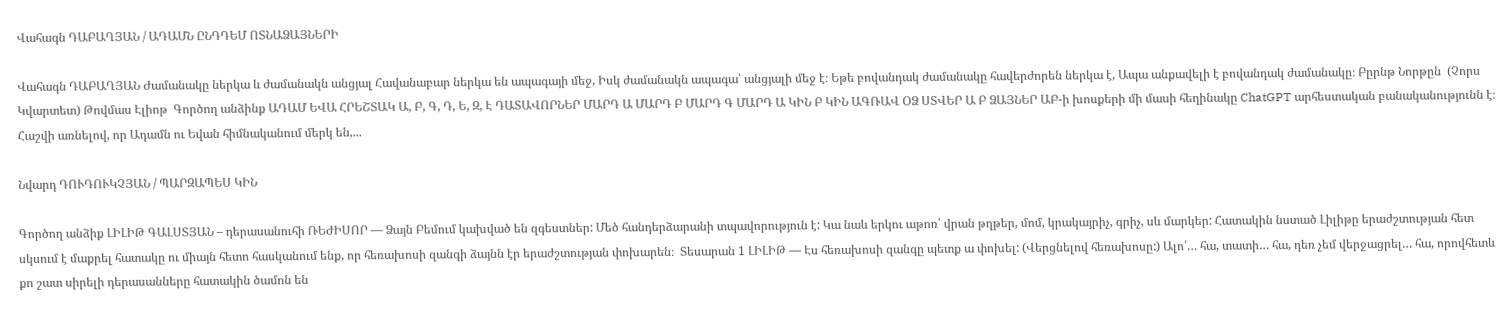Վահագն ԴԱԲԱՂՅԱՆ / ԱԴԱՄՆ ԸՆԴԴԵՄ ՈՏՆԱՁԱՅՆԵՐԻ

Վահագն ԴԱԲԱՂՅԱՆ Ժամանակը ներկա և ժամանակն անցյալ Հավանաբար ներկա են ապագայի մեջ, Իսկ ժամանակն ապագա՝ անցյալի մեջ է։ Եթե բովանդակ ժամանակը հավերժորեն ներկա է, Ապա անքավելի է բովանդակ ժամանակը։ Բըրնթ Նորթըն  (Չորս Կվարտետ) Թովմաս Էլիոթ  Գործող անձինք ԱԴԱՄ ԵՎԱ ՀՐԵՇՏԱԿ Ա, Բ, Գ, Դ, Ե, Զ, Է ԴԱՏԱՎՈՐՆԵՐ ՄԱՐԴ Ա ՄԱՐԴ Բ ՄԱՐԴ Գ ՄԱՐԴ Ա ԿԻՆ Բ ԿԻՆ ԱԳՌԱՎ ՕՁ ՍՏՎԵՐ Ա Բ ՁԱՅՆԵՐ ԱԲ-ի խոսքերի մի մասի հեղինակը ChatGPT արհեստական բանականությունն է։  Հաշվի առնելով, որ Ադամն ու Եվան հիմնականում մերկ են,...

Նվարդ ԴՈՒԴՈՒԿՉՅԱՆ / ՊԱՐԶԱՊԵՍ ԿԻՆ

Գործող անձիք ԼԻԼԻԹ ԳԱԼՍՏՅԱՆ – դերասանուհի ՌԵԺԻՍՈՐ — Ձայն Բեմում կախված են զգեստներ: Մեծ հանդերձարանի տպավորություն է: Կա նաև երկու աթոռ՝ վրան թղթեր, մոմ, կրակայրիչ, գրիչ, սև մարկեր: Հատակին նստած Լիլիթը երաժշտության հետ սկսում է մաքրել հատակը ու միայն հետո հասկանում ենք, որ հեռախոսի զանգի ձայնն էր երաժշտության փոխարեն։  Տեսարան 1 ԼԻԼԻԹ — Էս հեռախոսի զանգը պետք ա փոխել: (Վերցնելով հեռախոսը:) Ալո՛… հա, տատի… հա, դեռ չեմ վերջացրել… հա, որովհետև քո շատ սիրելի դերասանները հատակին ծամոն են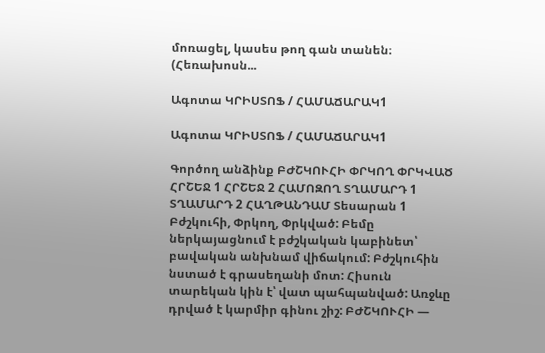մոռացել, կասես թող գան տանեն։  (Հեռախոսն...

Ագոտա ԿՐԻՍՏՈՖ / ՀԱՄԱՃԱՐԱԿ1

Ագոտա ԿՐԻՍՏՈՖ / ՀԱՄԱՃԱՐԱԿ1

Գործող անձինք ԲԺՇԿՈՒՀԻ ՓՐԿՈՂ ՓՐԿՎԱԾ ՀՐՇԵՋ 1 ՀՐՇԵՋ 2 ՀԱՄՈԶՈՂ ՏՂԱՄԱՐԴ 1 ՏՂԱՄԱՐԴ 2 ՀԱՂԹԱՆԴԱՄ Տեսարան 1 Բժշկուհի, Փրկող, Փրկված: Բեմը ներկայացնում է բժշկական կաբինետ՝ բավական անխնամ վիճակում: Բժշկուհին նստած է գրասեղանի մոտ: Հիսուն տարեկան կին է՝ վատ պահպանված: Առջևը դրված է կարմիր գինու շիշ: ԲԺՇԿՈՒՀԻ —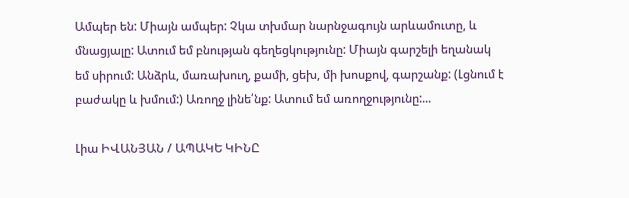Ամպեր են: Միայն ամպեր: Չկա տխմար նարնջագույն արևամուտը, և մնացյալը: Ատում եմ բնության գեղեցկությունը: Միայն գարշելի եղանակ եմ սիրում: Անձրև, մառախուղ, քամի, ցեխ, մի խոսքով, գարշանք: (Լցնում է բաժակը և խմում:) Առողջ լինե՛նք: Ատում եմ առողջությունը:...

Լիա ԻՎԱՆՅԱՆ / ԱՊԱԿԵ ԿԻՆԸ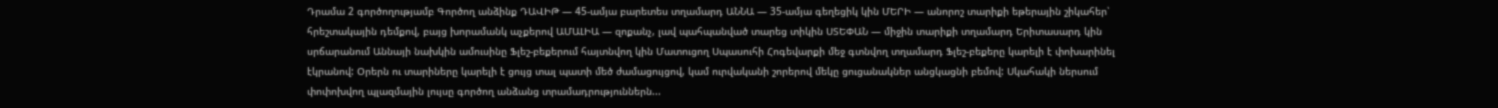Դրամա 2 գործողությամբ Գործող անձինք ԴԱՎԻԹ — 45-ամյա բարետես տղամարդ ԱՆՆԱ — 35-ամյա գեղեցիկ կին ՄԵՐԻ — անորոշ տարիքի եթերային շիկահեր՝ հրեշտակային դեմքով, բայց խորամանկ աչքերով ԱՄԱԼԻԱ — զոքանչ, լավ պահպանված տարեց տիկին ՍՏԵՓԱՆ — միջին տարիքի տղամարդ Երիտասարդ կին սրճարանում Աննայի նախկին ամուսինը Ֆլեշ-բեքերում հայտնվող կին Մատուցող Սպասուհի Հոգեվարքի մեջ գտնվող տղամարդ Ֆլեշ-բեքերը կարելի է փոխարինել էկրանով: Օրերն ու տարիները կարելի է ցույց տալ պատի մեծ ժամացույցով, կամ ուրվականի շորերով մեկը ցուցանակներ անցկացնի բեմով: Սկահակի ներսում փոփոխվող պլազմային լույսը գործող անձանց տրամադրություններն...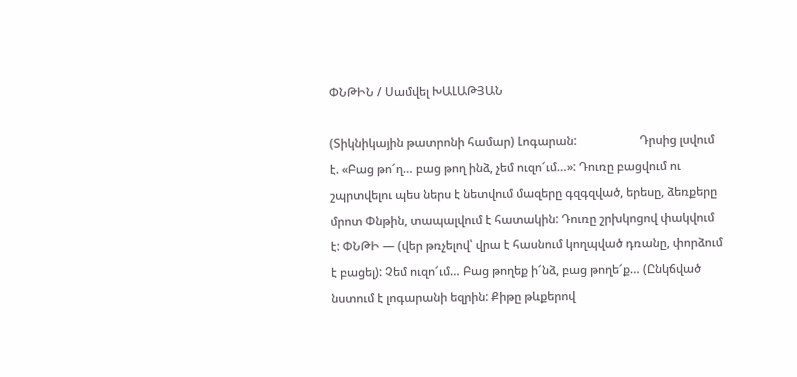ՓՆԹԻՆ / Սամվել ԽԱԼԱԹՅԱՆ

(Տիկնիկային թատրոնի համար) Լոգարան:                     Դրսից լսվում է. «Բաց թո՜ղ… բաց թող ինձ, չեմ ուզո՜ւմ…»: Դուռը բացվում ու շպրտվելու պես ներս է նետվում մազերը գզգզված, երեսը, ձեռքերը մրոտ Փնթին, տապալվում է հատակին: Դուռը շրխկոցով փակվում է: ՓՆԹԻ — (վեր թռչելով՝ վրա է հասնում կողպված դռանը, փորձում է բացել): Չեմ ուզո՜ւմ… Բաց թողեք ի՜նձ, բաց թողե՜ք… (Ընկճված նստում է լոգարանի եզրին: Քիթը թևքերով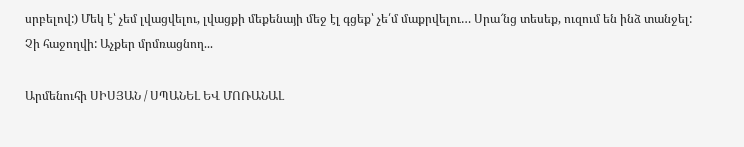սրբելով:) Մեկ է՝ չեմ լվացվելու, լվացքի մեքենայի մեջ էլ գցեք՝ չե՛մ մաքրվելու… Սրա՜նց տեսեք, ուզում են ինձ տանջել: Չի հաջողվի: Աչքեր մրմռացնող...

Արմենուհի ՍԻՍՅԱՆ / ՍՊԱՆԵԼ ԵՎ ՄՈՌԱՆԱԼ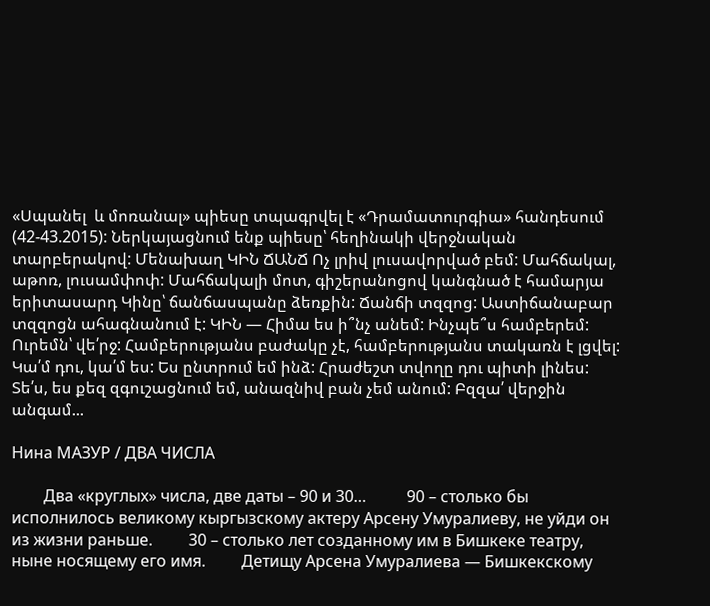«Սպանել  և մոռանալ» պիեսը տպագրվել է «Դրամատուրգիա» հանդեսում (42-43.2015): Ներկայացնում ենք պիեսը՝ հեղինակի վերջնական տարբերակով: Մենախաղ ԿԻՆ ՃԱՆՃ Ոչ լրիվ լուսավորված բեմ: Մահճակալ, աթոռ, լուսամփոփ: Մահճակալի մոտ, գիշերանոցով կանգնած է համարյա երիտասարդ Կինը՝ ճանճասպանը ձեռքին: Ճանճի տզզոց: Աստիճանաբար տզզոցն ահագնանում է: ԿԻՆ — Հիմա ես ի՞նչ անեմ: Ինչպե՞ս համբերեմ: Ուրեմն՝ վե՛րջ: Համբերությանս բաժակը չէ, համբերությանս տակառն է լցվել: Կա՛մ դու, կա՛մ ես: Ես ընտրում եմ ինձ: Հրաժեշտ տվողը դու պիտի լինես: Տե՛ս, ես քեզ զգուշացնում եմ, անազնիվ բան չեմ անում: Բզզա՛ վերջին անգամ...

Нина МАЗУР / ДВА ЧИСЛА

        Два «круглых» числа, две даты – 90 и 30…          90 – столько бы исполнилось великому кыргызскому актеру Арсену Умуралиеву, не уйди он из жизни раньше.         30 – столько лет созданному им в Бишкеке театру, ныне носящему его имя.         Детищу Арсена Умуралиева — Бишкекскому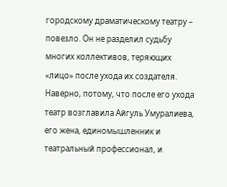городскому драматическому театру – повезло. Он не разделил судьбу многих коллективов, теряющих «лицо» после ухода их создателя.  Наверно, потому, что после его ухода театр возглавила Айгуль Умуралиева, его жена, единомышленник и театральный профессионал, и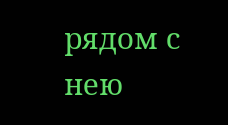рядом с нею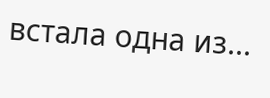встала одна из...